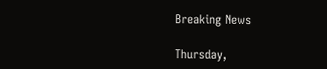Breaking News

Thursday,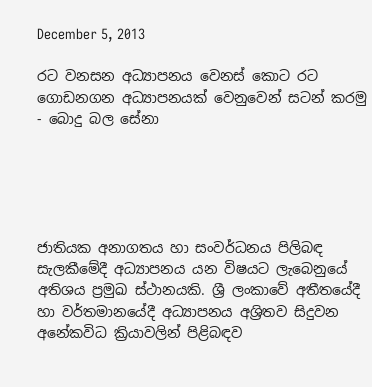December 5, 2013

රට වනසන අධ්‍යාපනය වෙනස් කොට රට ගොඩනගන අධ්‍යාපනයක් වෙනුවෙන් සටන් කරමු - බොදු බල සේනා





ජාතියක අනාගතය හා සංවර්ධනය පිලිබඳ සැලකීමේදී අධ්‍යාපනය යන විෂයට ලැබෙනුයේ අතිශය ප්‍රමුඛ ස්ථානයකි. ශ්‍රී ලංකාවේ අතීතයේදී හා වර්තමානයේදී අධ්‍යාපනය අශ්‍රිතව සිදුවන අනේකවිධ ක්‍රියාවලින් පිළිබඳව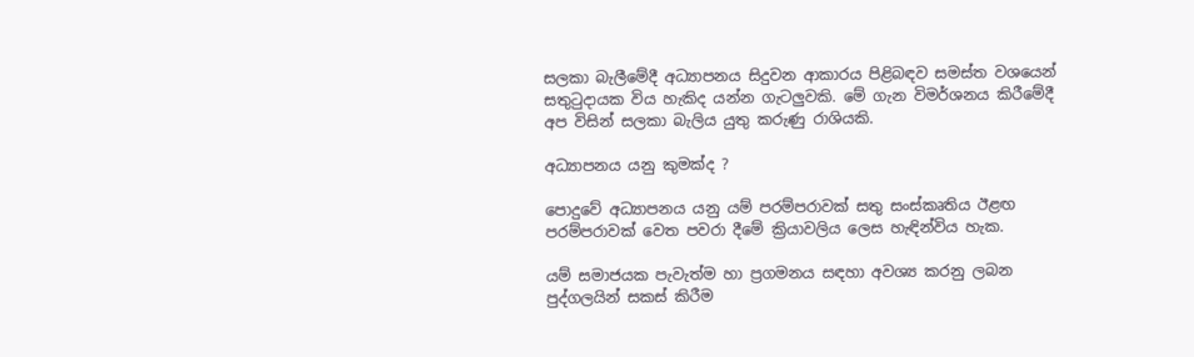සලකා බැලීමේදී අධ්‍යාපනය සිදුවන ආකාරය පිළිබඳව සමස්ත වශයෙන් සතුටුදායක විය හැකිද යන්න ගැටලුවකි. මේ ගැන විමර්ශනය කිරීමේදී  අප විසින් සලකා බැලිය යුතු කරුණු රාශියකි.

අධ්‍යාපනය යනු කුමක්ද ?

පොදුවේ අධ්‍යාපනය යනු යම් පරම්පරාවක් සතු සංස්කෘතිය ඊළඟ පරම්පරාවක් වෙත පවරා දීමේ ක්‍රියාවලිය ලෙස හැඳින්විය හැක.

යම් සමාජයක පැවැත්ම හා ප්‍රගමනය සඳහා අවශ්‍ය කරනු ලබන පුද්ගලයින් සකස් කිරීම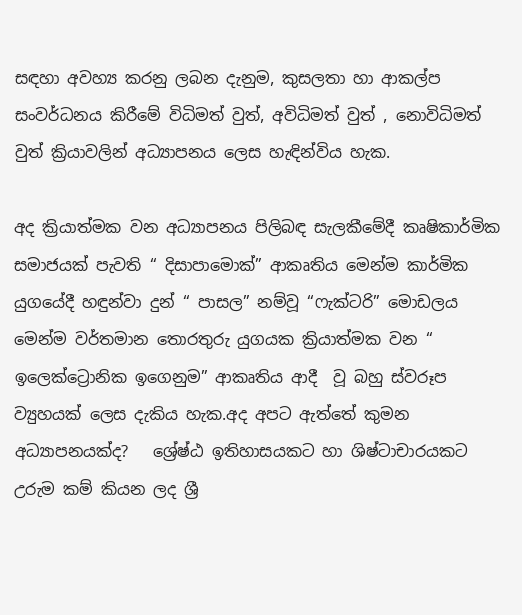සඳහා අවහ්‍ය කරනු ලබන දැනුම, කුසලතා හා ආකල්ප සංවර්ධනය කිරීමේ විධිමත් වුත්, අවිධිමත් වුත් , නොවිධිමත් වුත් ක්‍රියාවලින් අධ්‍යාපනය ලෙස හැඳින්විය හැක.

අද ක්‍රියාත්මක වන අධ්‍යාපනය පිලිබඳ සැලකීමේදී කෘෂිකාර්මික සමාජයක් පැවති “ දිසාපාමොක්” ආකෘතිය මෙන්ම කාර්මික යුගයේදී හඳුන්වා දුන් “ පාසල” නම්වූ “ෆැක්ටරි” මොඩලය මෙන්ම වර්තමාන තොරතුරු යුගයක ක්‍රියාත්මක වන “ ඉලෙක්ට්‍රොනික ඉගෙනුම” ආකෘතිය ආදී  වූ බහු ස්වරූප ව්‍යුහයක් ලෙස දැකිය හැක.අද අපට ඇත්තේ කුමන අධ්‍යාපනයක්ද?   ශ්‍රේෂ්ඨ ඉතිහාසයකට හා ශිෂ්ටාචාරයකට  උරුම කම් කියන ලද ශ්‍රී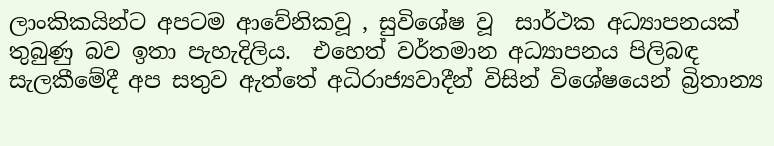ලාංකිකයින්ට අපටම ආවේනිකවූ , සුවිශේෂ වූ  සාර්ථක අධ්‍යාපනයක් තුබුණු බව ඉතා පැහැදිලිය.  එහෙත් වර්තමාන අධ්‍යාපනය පිලිබඳ සැලකීමේදී අප සතුව ඇත්තේ අධිරාජ්‍යවාදීන් විසින් විශේෂයෙන් බ්‍රිතාන්‍ය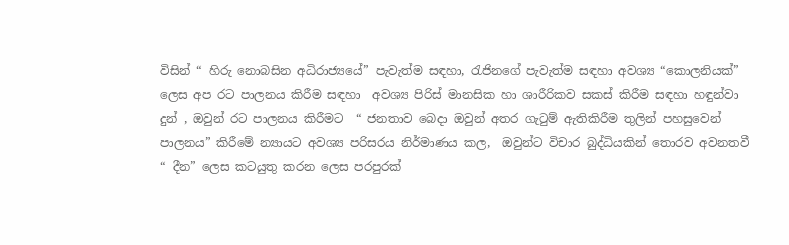විසින් “ හිරු නොබසින අධිරාජ්‍යයේ” පැවැත්ම සඳහා, රැජිනගේ පැවැත්ම සඳහා අවශ්‍ය “කොලනියක්” ලෙස අප රට පාලනය කිරීම සඳහා  අවශ්‍ය පිරිස් මානසික හා ශාරීරිකව සකස් කිරීම සඳහා හඳුන්වා දුන් , ඔවුන් රට පාලනය කිරීමට  “ ජනතාව බෙදා ඔවුන් අතර ගැටුම් ඇතිකිරීම තුලින් පහසුවෙන් පාලනය” කිරීමේ න්‍යායට අවශ්‍ය පරිසරය නිර්මාණය කල,  ඔවුන්ට විචාර බුද්ධියකින් තොරව අවනතවී “ දීන” ලෙස කටයුතු කරන ලෙස පරපුරක්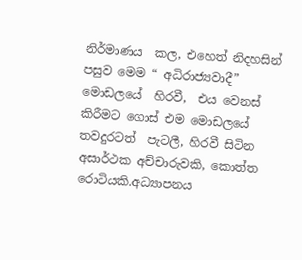නිර්මාණය  කල, එහෙත් නිදහසින් පසුව මෙම “ අධිරාජ්‍යවාදී”  මොඩලයේ  හිරවී,  එය වෙනස් කිරීමට ගොස් එම මොඩලයේ තවදුරටත්  පැටලී, හිරවී සිටින  අසාර්ථක අච්චාරුවකි, කොත්ත රොටියකි.අධ්‍යාපනය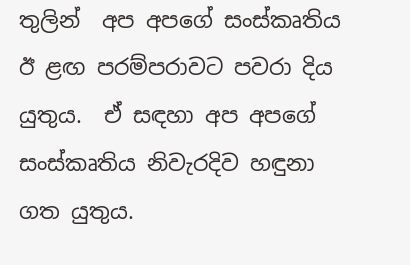තුලින්  අප අපගේ සංස්කෘතිය ඊ ළඟ පරම්පරාවට පවරා දිය යුතුය.  ඒ සඳහා අප අපගේ සංස්කෘතිය නිවැරදිව හඳුනා ගත යුතුය.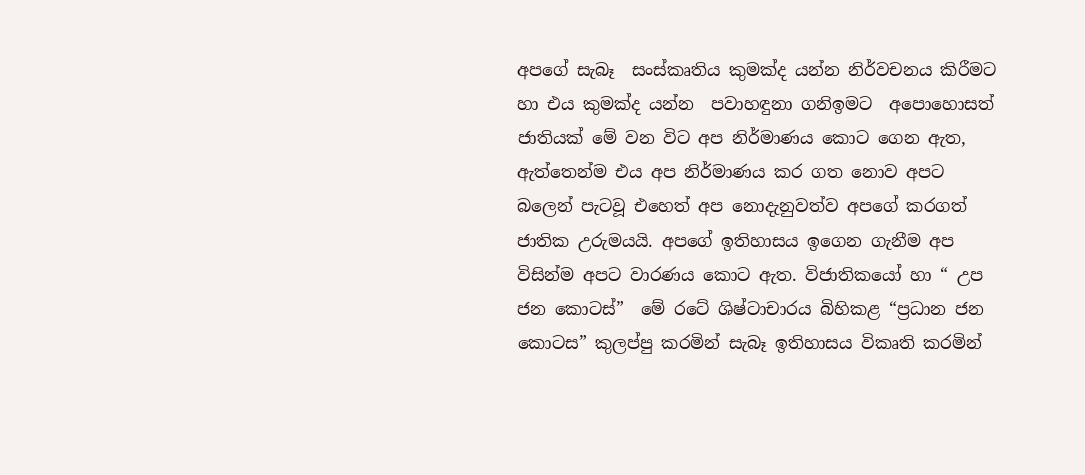අපගේ සැබෑ  සංස්කෘතිය කුමක්ද යන්න නිර්වචනය කිරීමට හා එය කුමක්ද යන්න  පවාහඳුනා ගනිඉමට  අපොහොසත් ජාතියක් මේ වන විට අප නිර්මාණය කොට ගෙන ඇත, ඇත්තෙන්ම එය අප නිර්මාණය කර ගත නොව අපට බලෙන් පැටවූ එහෙත් අප නොදැනුවත්ව අපගේ කරගත් ජාතික උරුමයයි. අපගේ ඉතිහාසය ඉගෙන ගැනීම අප විසින්ම අපට වාරණය කොට ඇත. විජාතිකයෝ හා “ උප ජන කොටස්”  මේ රටේ ශිෂ්ටාචාරය බිහිකළ “ප්‍රධාන ජන කොටස” කුලප්පු කරමින් සැබෑ ඉතිහාසය විකෘති කරමින්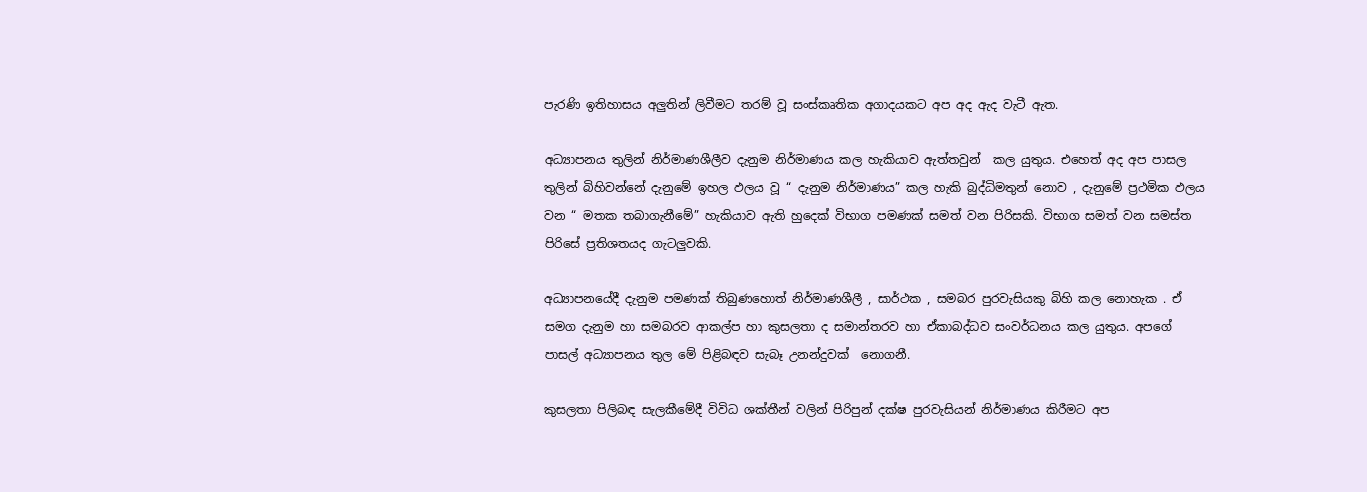පැරණි ඉතිහාසය අලුතින් ලිවීමට තරම් වූ සංස්කෘතික අගාදයකට අප අද ඇද වැටී ඇත.

අධ්‍යාපනය තුලින් නිර්මාණශීලීව දැනුම නිර්මාණය කල හැකියාව ඇත්තවුන්  කල යුතුය. එහෙත් අද අප පාසල තුලින් බිහිවන්නේ දැනුමේ ඉහල ඵලය වූ “ දැනුම නිර්මාණය” කල හැකි බුද්ධිමතුන් නොව , දැනුමේ ප්‍රථමික ඵලය වන “ මතක තබාගැනීමේ” හැකියාව ඇති හුදෙක් විභාග පමණක් සමත් වන පිරිසකි. විභාග සමත් වන සමස්ත පිරිසේ ප්‍රතිශතයද ගැටලුවකි.

අධ්‍යාපනයේදී දැනුම පමණක් තිබුණහොත් නිර්මාණශීලී , සාර්ථක , සමබර පුරවැසියකු බිහි කල නොහැක . ඒ සමග දැනුම හා සමබරව ආකල්ප හා කුසලතා ද සමාන්තරව හා ඒකාබද්ධව සංවර්ධනය කල යුතුය. අපගේ පාසල් අධ්‍යාපනය තුල මේ පිළිබඳව සැබෑ උනන්දුවක්  නොගනී.

කුසලතා පිලිබඳ සැලකීමේදී විවිධ ශක්තීන් වලින් පිරිපුන් දක්ෂ පුරවැසියන් නිර්මාණය කිරීමට අප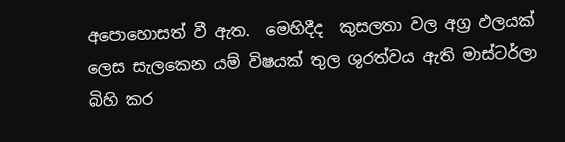අපොහොසත් වී ඇත.  මෙහිදීද  කුසලතා වල අග්‍ර ඵලයක් ලෙස සැලකෙන යම් විෂයක් තුල ශුරත්වය ඇති මාස්ටර්ලා බිහි කර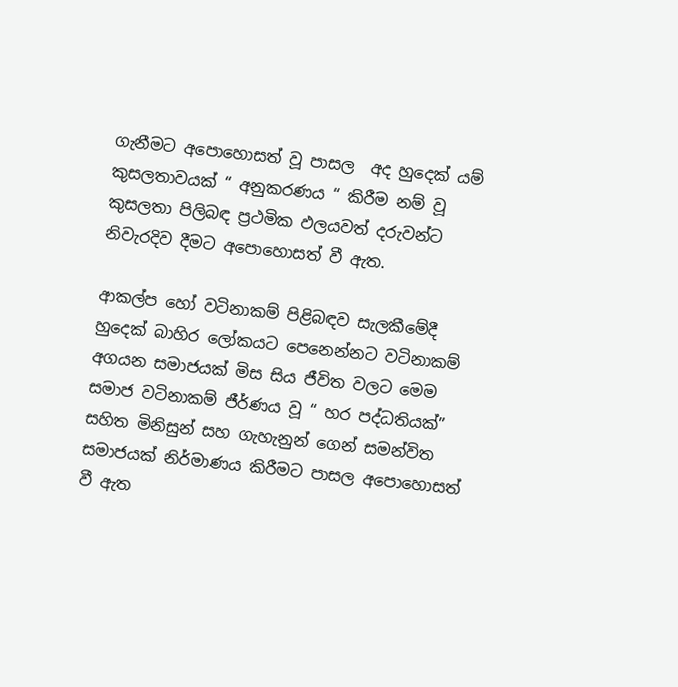ගැනීමට අපොහොසත් වූ පාසල  අද හුදෙක් යම් කුසලතාවයක් “ අනුකරණය “ කිරීම නම් වූ  කුසලතා පිලිබඳ ප්‍රථමික ඵලයවත් දරුවන්ට නිවැරදිව දීමට අපොහොසත් වී ඇත.

ආකල්ප හෝ වටිනාකම් පිළිබඳව සැලකීමේදී හුදෙක් බාහිර ලෝකයට පෙනෙන්නට වටිනාකම් අගයන සමාජයක් මිස සිය ජීවිත වලට මෙම සමාජ වටිනාකම් ජීර්ණය වූ “ හර පද්ධතියක්” සහිත මිනිසුන් සහ ගැහැනුන් ගෙන් සමන්විත සමාජයක් නිර්මාණය කිරීමට පාසල අපොහොසත් වී ඇත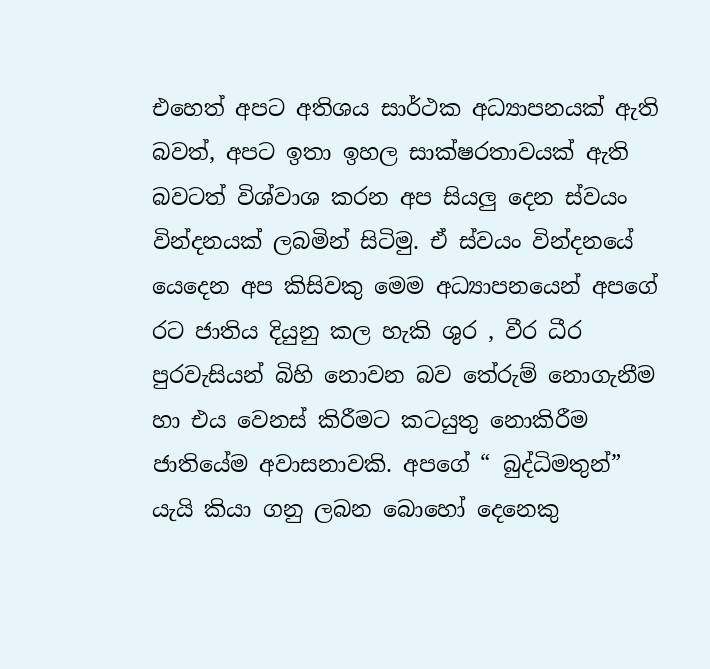එහෙත් අපට අතිශය සාර්ථක අධ්‍යාපනයක් ඇති බවත්, අපට ඉතා ඉහල සාක්ෂරතාවයක් ඇති බවටත් විශ්වාශ කරන අප සියලු දෙන ස්වයං වින්දනයක් ලබමින් සිටිමු. ඒ ස්වයං වින්දනයේ යෙදෙන අප කිසිවකු මෙම අධ්‍යාපනයෙන් අපගේ රට ජාතිය දියුනු කල හැකි ශුර , වීර ධීර පුරවැසියන් බිහි නොවන බව තේරුම් නොගැනීම හා එය වෙනස් කිරීමට කටයුතු නොකිරීම ජාතියේම අවාසනාවකි. අපගේ “ බුද්ධිමතුන්” යැයි කියා ගනු ලබන බොහෝ දෙනෙකු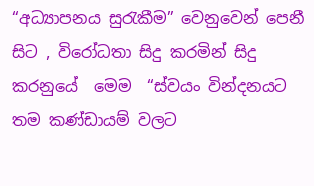“අධ්‍යාපනය සුරැකීම” වෙනුවෙන් පෙනී සිට , විරෝධතා සිදු කරමින් සිදු කරනුයේ  මෙම  “ස්වයං වින්දනයට  තම කණ්ඩායම් වලට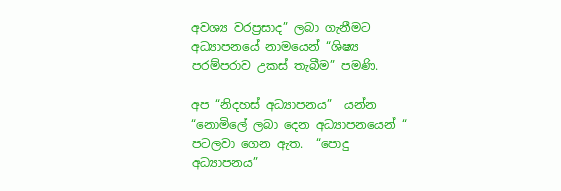අවශ්‍ය වරප්‍රසාද” ලබා ගැනීමට  අධ්‍යාපනයේ නාමයෙන් “ශිෂ්‍ය පරම්පරාව උකස් තැබීම” පමණි.

අප “නිදහස් අධ්‍යාපනය”  යන්න “නොමිලේ ලබා දෙන අධ්‍යාපනයෙන් “ පටලවා ගෙන ඇත.  “පොදු අධ්‍යාපනය”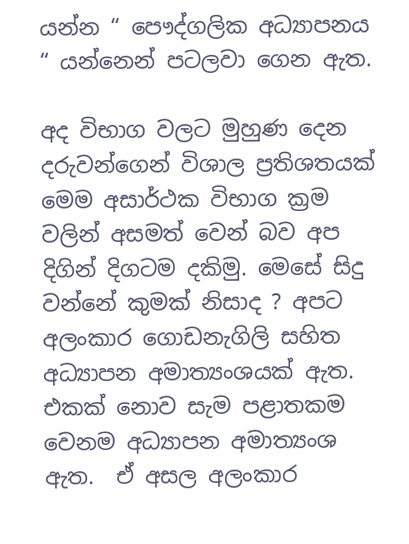යන්න “ පෞද්ගලික අධ්‍යාපනය “ යන්නෙන් පටලවා ගෙන ඇත.

අද විභාග වලට මුහුණ දෙන දරුවන්ගෙන් විශාල ප්‍රතිශතයක් මෙම අසාර්ථක විභාග ක්‍රම වලින් අසමත් වෙන් බව අප දිගින් දිගටම දකිමු. මෙසේ සිදු වන්නේ කුමක් නිසාද ? අපට අලංකාර ගොඩනැගිලි සහිත අධ්‍යාපන අමාත්‍යංශයක් ඇත. එකක් නොව සැම පළාතකම වෙනම අධ්‍යාපන අමාත්‍යංශ ඇත.  ඒ අසල අලංකාර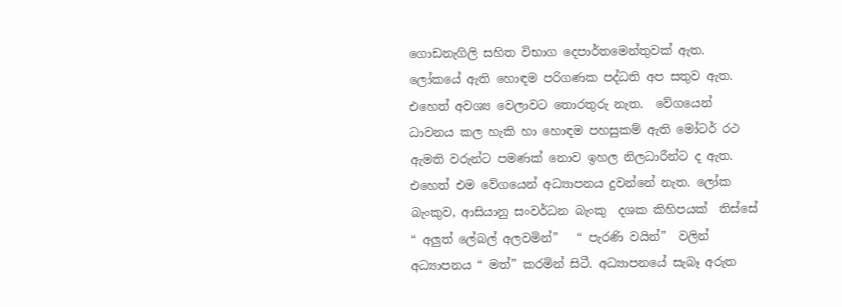ගොඩනැගිලි සහිත විභාග දෙපාර්තමෙන්තුවක් ඇත. ලෝකයේ ඇති හොඳම පරිගණක පද්ධති අප සතුව ඇත. එහෙත් අවශ්‍ය වෙලාවට තොරතුරු නැත.  වේගයෙන් ධාවනය කල හැකි හා හොඳම පහසුකම් ඇති මෝටර් රථ ඇමති වරුන්ට පමණක් නොව ඉහල නිලධාරීන්ට ද ඇත. එහෙත් එම වේගයෙන් අධ්‍යාපනය දුවන්නේ නැත. ලෝක බැංකුව, ආසියානු සංවර්ධන බැංකු  දශක කිහිපයක්  තිස්සේ “ අලුත් ලේබල් අලවමින්”   “ පැරණි වයින්”  වලින් අධ්‍යාපනය “ මත්” කරමින් සිටී. අධ්‍යාපනයේ සැබෑ අරුත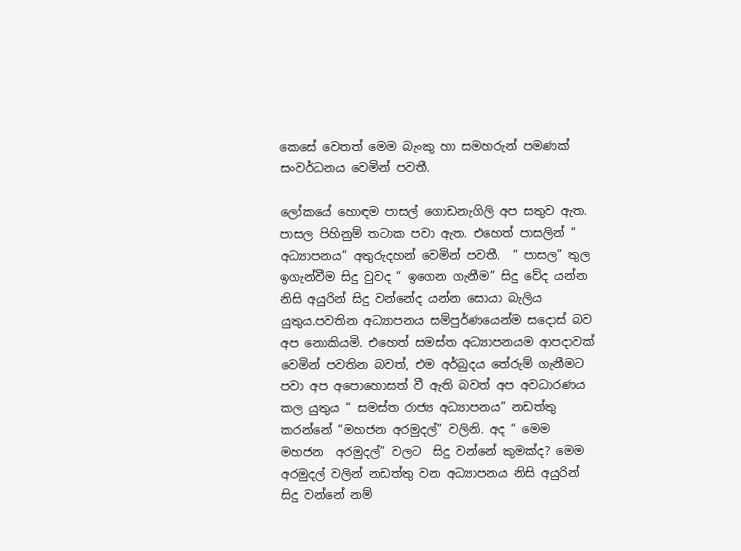කෙසේ වෙතත් මෙම බැංකු හා සමහරුන් පමණක් සංවර්ධනය වෙමින් පවතී.

ලෝකයේ හොඳම පාසල් ගොඩනැගිලි අප සතුව ඇත. පාසල පිහිනුම් තටාක පවා ඇත. එහෙත් පාසලින් “ අධ්‍යාපනය” අතුරුදහන් වෙමින් පවතී.  “ පාසල” තුල  ඉගැන්වීම සිදු වුවද “ ඉගෙන ගැනීම” සිදු වේද යන්න නිසි අයුරින් සිදු වන්නේද යන්න සොයා බැලිය යුතුය.පවතින අධ්‍යාපනය සම්පුර්ණයෙන්ම සදොස් බව අප නොකියමි. එහෙත් සමස්ත අධ්‍යාපනයම ආපදාවක් වෙමින් පවතින බවත්, එම අර්බුදය තේරුම් ගැනීමට පවා අප අපොහොසත් වී ඇති බවත් අප අවධාරණය කල යුතුය “ සමස්ත රාජ්‍ය අධ්‍යාපනය” නඩත්තු කරන්නේ “මහජන අරමුදල්” වලිනි. අද “ මෙම මහජන  අරමුදල්” වලට  සිදු වන්නේ කුමක්ද? මෙම අරමුදල් වලින් නඩත්තු වන අධ්‍යාපනය නිසි අයුරින් සිදු වන්නේ නම්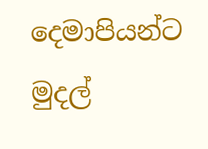දෙමාපියන්ට මුදල්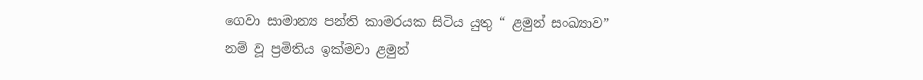ගෙවා සාමාන්‍ය පන්ති කාමරයක සිටිය යුතු “ ළමුන් සංඛ්‍යාව” නම් වූ ප්‍රමිතිය ඉක්මවා ළමුන්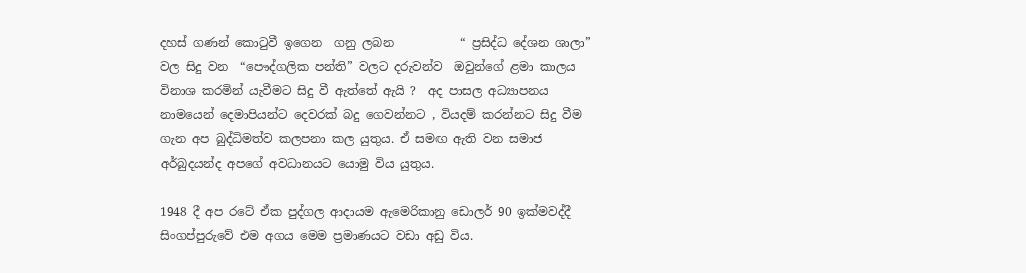දහස් ගණන් කොටුවී ඉගෙන  ගනු ලබන           “ ප්‍රසිද්ධ දේශන ශාලා” වල සිදු වන  “පෞද්ගලික පන්ති” වලට දරුවන්ව  ඔවුන්ගේ ළමා කාලය විනාශ කරමින් යැවීමට සිදු වී ඇත්තේ ඇයි ?  අද පාසල අධ්‍යාපනය නාමයෙන් දෙමාපියන්ට දෙවරක් බදු ගෙවන්නට , වියදම් කරන්නට සිදු වීම ගැන අප බුද්ධිමත්ව කලපනා කල යුතුය. ඒ සමඟ ඇති වන සමාජ අර්බුදයන්ද අපගේ අවධානයට යොමු විය යුතුය.

1948 දී අප රටේ ඒක පුද්ගල ආදායම ඇමෙරිකානු ඩොලර් 90 ඉක්මවද්දී සිංගප්පුරුවේ එම අගය මෙම ප්‍රමාණයට වඩා අඩු විය.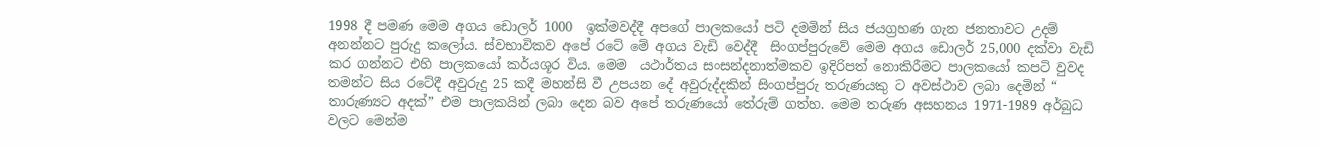1998 දී පමණ මෙම අගය ඩොලර් 1000  ඉක්මවද්දී අපගේ පාලකයෝ පටි දමමින් සිය ජයග්‍රහණ ගැන ජනතාවට උදම් අනන්නට පුරුදු කලෝය. ස්වභාවිකව අපේ රටේ මේ අගය වැඩි වෙද්දී  සිංගප්පුරුවේ මෙම අගය ඩොලර් 25,000 දක්වා වැඩි කර ගන්නට එහි පාලකයෝ කර්යශූර විය. මෙම  යථාර්තය සංසන්දනාත්මකව ඉදිරිපත් නොකිරීමට පාලකයෝ කපටි වුවද  තමන්ට සිය රටේදී අවුරුදු 25 කදී මහන්සි වී උපයන දේ අවුරුද්දකින් සිංගප්පුරු තරුණයකු ට අවස්ථාව ලබා දෙමින් “ තාරුණ්‍යට අදක්” එම පාලකයින් ලබා දෙන බව අපේ තරුණයෝ තේරුම් ගත්හ. මෙම තරුණ අසහනය 1971-1989 අර්බුධ වලට මෙන්ම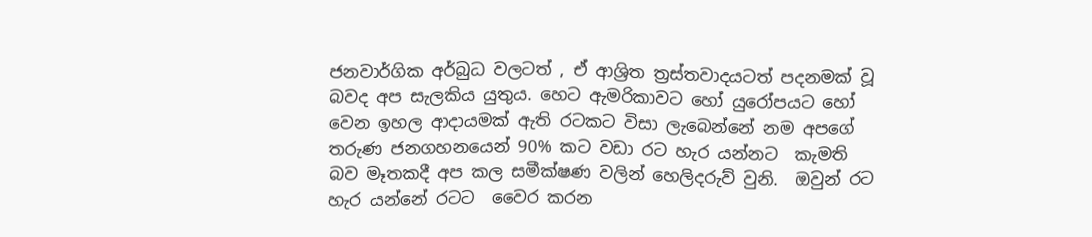ජනවාර්ගික අර්බුධ වලටත් , ඒ ආශ්‍රිත ත්‍රස්තවාදයටත් පදනමක් වූ බවද අප සැලකිය යුතුය. හෙට ඇමරිකාවට හෝ යුරෝපයට හෝ වෙන ඉහල ආදායමක් ඇති රටකට විසා ලැබෙන්නේ නම අපගේ තරුණ ජනගහනයෙන් 90% කට වඩා රට හැර යන්නට  කැමති බව මෑතකදී අප කල සමීක්ෂණ වලින් හෙලිදරුව් වුනි.  ඔවුන් රට හැර යන්නේ රටට  වෛර කරන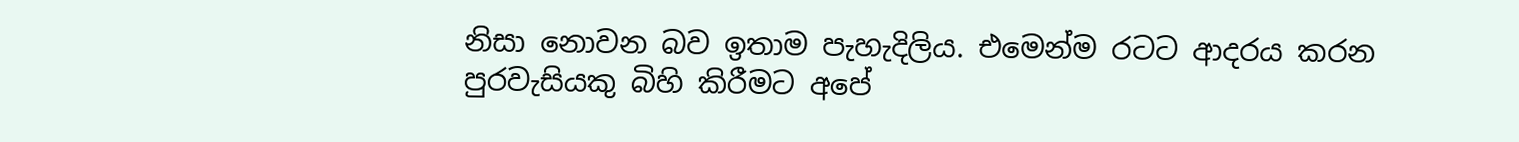නිසා නොවන බව ඉතාම පැහැදිලිය. එමෙන්ම රටට ආදරය කරන පුරවැසියකු බිහි කිරීමට අපේ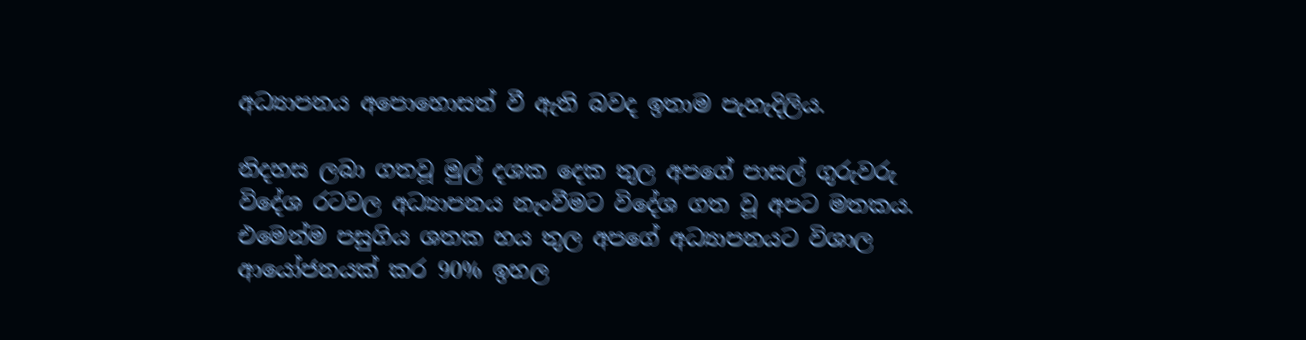අධ්‍යාපනය අපොහොසත් වී ඇති බවද ඉතාම පැහැදිලිය.

නිදහස ලබා ගතවූ මුල් දශක දෙක තුල අපගේ පාසල් ගුරුවරු විදේශ රටවල අධ්‍යාපනය නැංවීමට විදේශ ගත වූ අපට මතකය. එමෙන්ම පසුගිය ශතක හය තුල අපගේ අධ්‍යාපනයට විශාල ආයෝජනයක් කර 90% ඉහල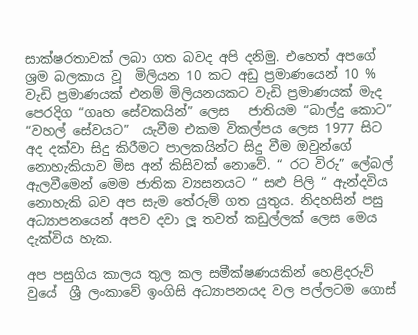සාක්ෂරතාවක් ලබා ගත බවද අපි දනිමු. එහෙත් අපගේ ශ්‍රම බලකාය වූ  මිලියන 10 කට අඩු ප්‍රමාණයෙන් 10 % වැඩි ප්‍රමාණයක් එනම් මිලියනයකට වැඩි ප්‍රමාණයක් මැද පෙරදිග “ගෘහ සේවකයින්” ලෙස   ජාතියම “බාල්දු කොට” “වහල් සේවයට”  යැවීම එකම විකල්පය ලෙස 1977 සිට අද දක්වා සිදු කිරීමට පාලකයින්ට සිදු වීම ඔවුන්ගේ නොහැකියාව මිස අන් කිසිවක් නොවේ. “ රට විරු” ලේබල් ඇලවීමෙන් මෙම ජාතික ව්‍යසනයට “ සළු පිලි “ ඇන්දවිය නොහැකි බව අප සැම තේරුම් ගත යුතුය. නිදහසින් පසු අධ්‍යාපනයෙන් අපව දවා ලූ තවත් කඩුල්ලක් ලෙස මෙය දැක්විය හැක.

අප පසුගිය කාලය තුල කල සමීක්ෂණයකින් හෙළිදරුව් වුයේ  ශ්‍රී ලංකාවේ ඉංගිසි අධ්‍යාපනයද වල පල්ලටම ගොස්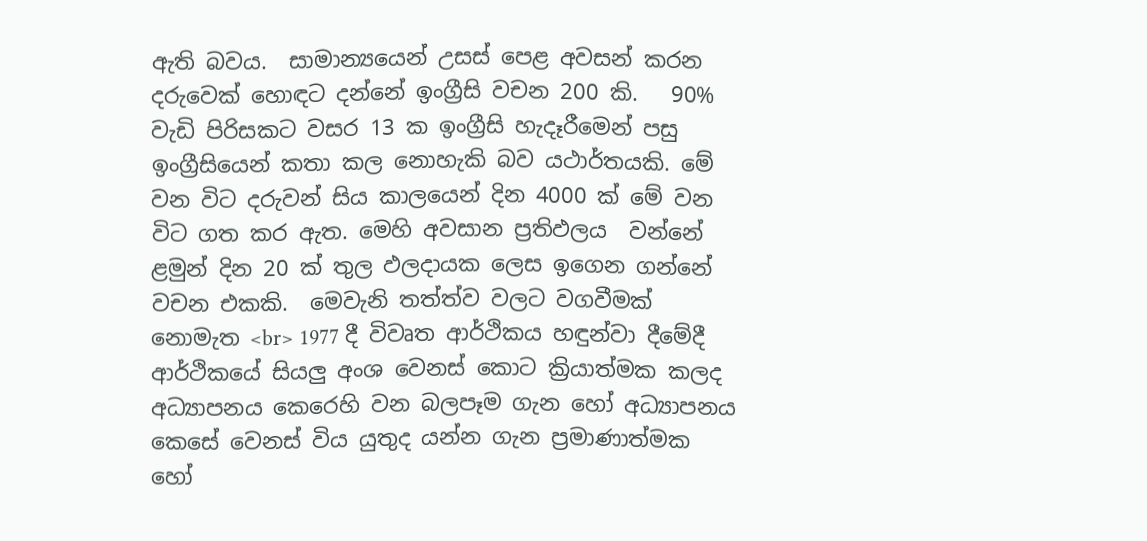ඇති බවය.  සාමාන්‍යයෙන් උසස් පෙළ අවසන් කරන දරුවෙක් හොඳට දන්නේ ඉංග්‍රීසි වචන 200 කි.   90% වැඩි පිරිසකට වසර 13 ක ඉංග්‍රීසි හැදෑරීමෙන් පසු ඉංග්‍රීසියෙන් කතා කල නොහැකි බව යථාර්තයකි. මේ වන විට දරුවන් සිය කාලයෙන් දින 4000 ක් මේ වන විට ගත කර ඇත. මෙහි අවසාන ප්‍රතිඵලය  වන්නේ  ළමුන් දින 20 ක් තුල ඵලදායක ලෙස ඉගෙන ගන්නේ වචන එකකි.  මෙවැනි තත්ත්ව වලට වගවීමක් නොමැත <br> 1977 දී විවෘත ආර්ථිකය හඳුන්වා දීමේදී  ආර්ථිකයේ සියලු අංශ වෙනස් කොට ක්‍රියාත්මක කලද අධ්‍යාපනය කෙරෙහි වන බලපෑම ගැන හෝ අධ්‍යාපනය කෙසේ වෙනස් විය යුතුද යන්න ගැන ප්‍රමාණාත්මක හෝ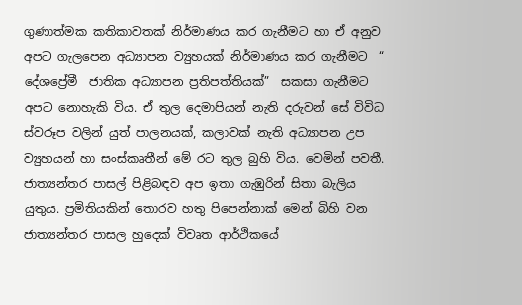ගුණාත්මක කතිකාවතක් නිර්මාණය කර ගැනීමට හා ඒ අනුව අපට ගැලපෙන අධ්‍යාපන ව්‍යුහයක් නිර්මාණය කර ගැනීමට  “ දේශප්‍රේමී  ජාතික අධ්‍යාපන ප්‍රතිපත්තියක්”  සකසා ගැනීමට අපට නොහැකි විය. ඒ තුල දෙමාපියන් නැති දරුවන් සේ විවිධ ස්වරූප වලින් යුත් පාලනයක්, කලාවක් නැති අධ්‍යාපන උප ව්‍යුහයන් හා සංස්කෘතීන් මේ රට තුල බුහි විය. වෙමින් පවතී. ජාත්‍යන්තර පාසල් පිළිබඳව අප ඉතා ගැඹුරින් සිතා බැලිය යුතුය. ප්‍රමිතියකින් තොරව හතු පිපෙන්නාක් මෙන් බිහි වන ජාත්‍යන්තර පාසල හුදෙක් විවෘත ආර්ථිකයේ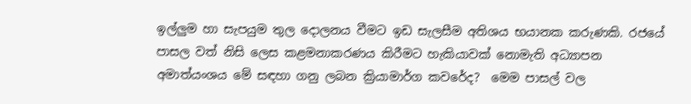ඉල්ලුම හා සැපයුම තුල දොලනය වීමට ඉඩ සැලසීම අතිශය භයානක කරුණකි. රජයේ පාසල වත් නිසි ලෙස කළමනාකරණය කිරීමට හැකියාවක් නොමැති අධ්‍යාපන අමාත්යංශය මේ සඳහා ගනු ලබන ක්‍රියාමාර්ග කවරේද?  මෙම පාසල් වල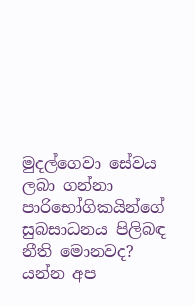මුදල්ගෙවා සේවය ලබා ගන්නා  පාරිභෝගිකයින්ගේ සුබසාධනය පිලිබඳ නීති මොනවද? යන්න අප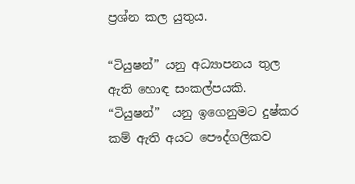ප්‍රශ්න කල යුතුය.

“ටියුෂන්” යනු අධ්‍යාපනය තුල ඇති හොඳ සංකල්පයකි.  “ටියුෂන්”  යනු ඉගෙනුමට දුෂ්කර කම් ඇති අයට පෞද්ගලිකව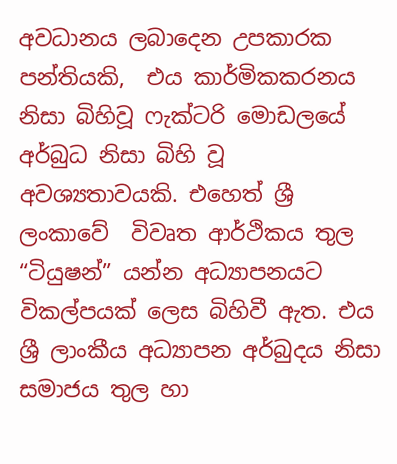අවධානය ලබාදෙන උපකාරක පන්තියකි,  එය කාර්මිකකරනය  නිසා බිහිවූ ෆැක්ටරි මොඩලයේ අර්බුධ නිසා බිහි වූ අවශ්‍යතාවයකි. එහෙත් ශ්‍රී ලංකාවේ  විවෘත ආර්ථිකය තුල “ටියුෂන්” යන්න අධ්‍යාපනයට විකල්පයක් ලෙස බිහිවී ඇත. එය ශ්‍රී ලාංකීය අධ්‍යාපන අර්බුදය නිසා සමාජය තුල හා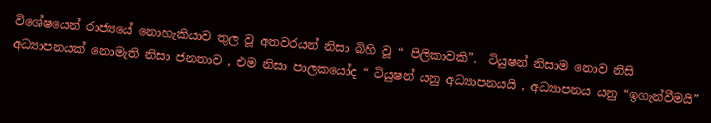විශේෂයෙන් රාජ්‍යයේ නොහැකියාව තුල වූ අතවරයන් නිසා බිහි වූ “ පිලිකාවකි”.  ටියුෂන් නිසාම නොව නිසි අධ්‍යාපනයක් නොමැති නිසා ජනතාව , එම නිසා පාලකයෝද “ ටියුෂන් යනු අධ්‍යාපනයයි , අධ්‍යාපනය යනු “ඉගැන්වීමයි”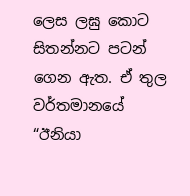ලෙස ලඝු කොට සිතන්නට පටන් ගෙන ඇත. ඒ තුල  වර්තමානයේ “ඊනියා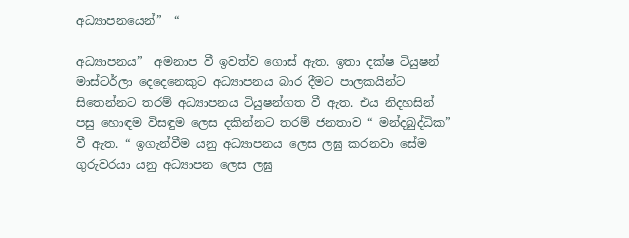අධ්‍යාපනයෙන්”  “

අධ්‍යාපනය”  අමනාප වී ඉවත්ව ගොස් ඇත. ඉතා දක්ෂ ටියුෂන් මාස්ටර්ලා දෙදෙනෙකුට අධ්‍යාපනය බාර දීමට පාලකයින්ට සිතෙන්නට තරම් අධ්‍යාපනය ටියුෂන්ගත වී ඇත. එය නිදහසින් පසු හොඳම විසඳුම ලෙස දකින්නට තරම් ජනතාව “ මන්දබුද්ධික” වී ඇත. “ ඉගැන්වීම යනු අධ්‍යාපනය ලෙස ලඝු කරනවා සේම ගුරුවරයා යනු අධ්‍යාපන ලෙස ලඝු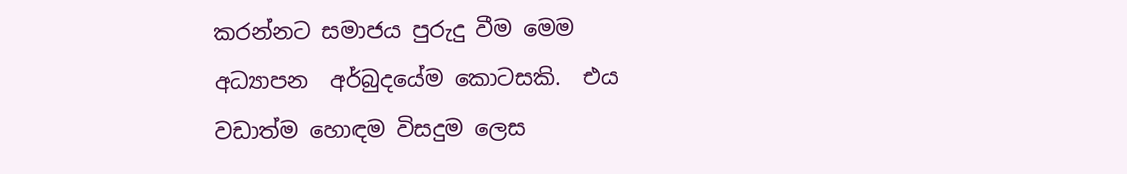කරන්නට සමාජය පුරුදු වීම මෙම අධ්‍යාපන  අර්බුදයේම කොටසකි.  එය වඩාත්ම හොඳම විසදුම ලෙස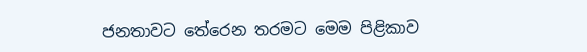ජනතාවට තේරෙන තරමට මෙම පිළිකාව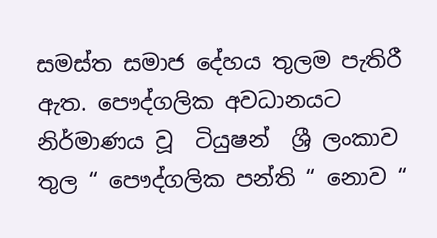සමස්ත සමාජ දේහය තුලම පැතිරී ඇත. පෞද්ගලික අවධානයට නිර්මාණය වූ  ටියුෂන්  ශ්‍රී ලංකාව තුල “ පෞද්ගලික පන්ති “ නොව “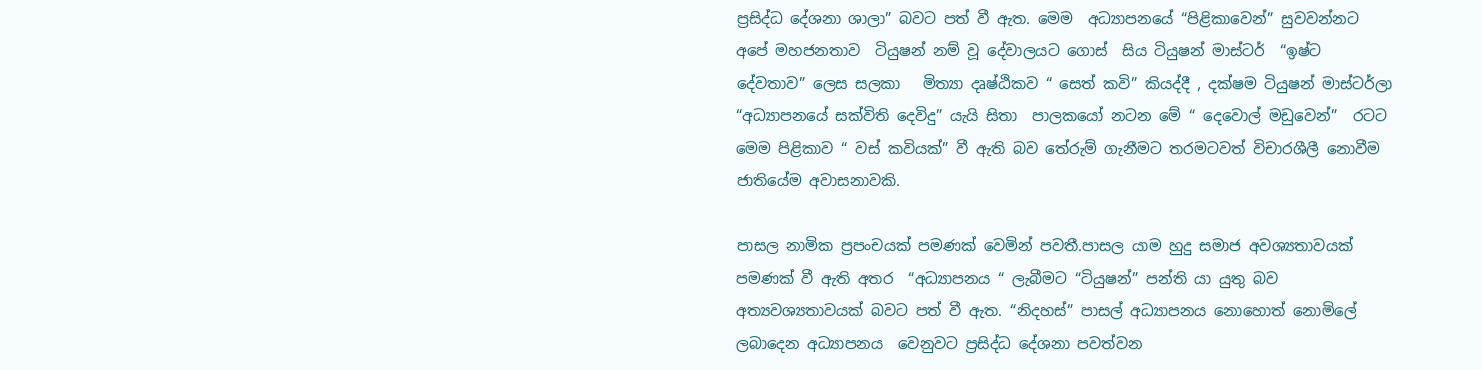ප්‍රසිද්ධ දේශනා ශාලා” බවට පත් වී ඇත. මෙම  අධ්‍යාපනයේ “පිළිකාවෙන්” සුවවන්නට  අපේ මහජනතාව  ටියුෂන් නම් වූ දේවාලයට ගොස්  සිය ටියුෂන් මාස්ටර්  “ඉෂ්ට දේවතාව” ලෙස සලකා   මිත්‍යා දෘෂ්ඨිකව “ සෙත් කවි” කියද්දී , දක්ෂම ටියුෂන් මාස්ටර්ලා “අධ්‍යාපනයේ සක්විති දෙවිදු” යැයි සිතා  පාලකයෝ නටන මේ “ දෙවොල් මඩුවෙන්”  රටට  මෙම පිළිකාව “ වස් කවියක්” වී ඇති බව තේරුම් ගැනීමට තරමටවත් විචාරශීලී නොවීම ජාතියේම අවාසනාවකි.

පාසල නාමික ප්‍රපංචයක් පමණක් වෙමින් පවතී.පාසල යාම හුදු සමාජ අවශ්‍යතාවයක් පමණක් වී ඇති අතර  “අධ්‍යාපනය “ ලැබීමට “ටියුෂන්” පන්ති යා යුතු බව අත්‍යවශ්‍යතාවයක් බවට පත් වී ඇත. “නිදහස්” පාසල් අධ්‍යාපනය නොහොත් නොමිලේ  ලබාදෙන අධ්‍යාපනය  වෙනුවට ප්‍රසිද්ධ දේශනා පවත්වන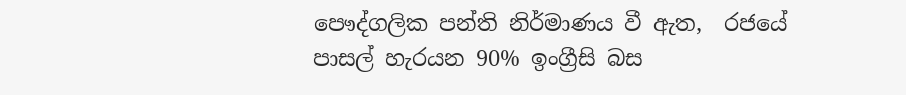පෞද්ගලික පන්ති නිර්මාණය වී ඇත,  රජයේ පාසල් හැරයන 90% ඉංග්‍රීසි බස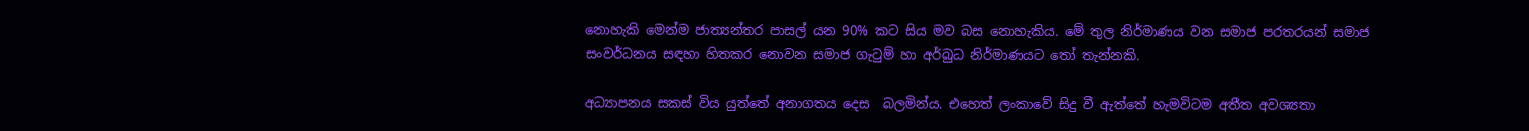නොහැකි මෙන්ම ජාත්‍යන්තර පාසල් යන 90% කට සිය මව බස නොහැකිය. මේ තුල නිර්මාණය වන සමාජ පරතරයන් සමාජ සංවර්ධනය සඳහා හිතකර නොවන සමාජ ගැටුම් හා අර්බුධ නිර්මාණයට තෝ තැන්නකි.

අධ්‍යාපනය සකස් විය යුත්තේ අනාගතය දෙස  බලමින්ය. එහෙත් ලංකාවේ සිදු වී ඇත්තේ හැමවිටම අතීත අවශ්‍යතා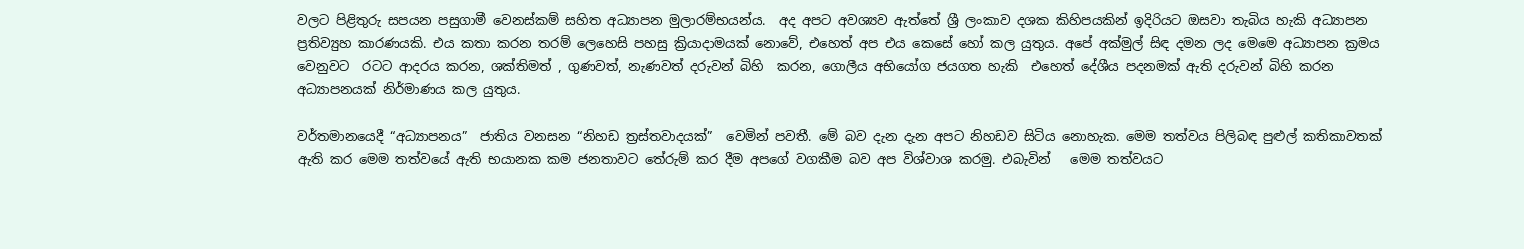වලට පිළිතුරු සපයන පසුගාමී වෙනස්කම් සහිත අධ්‍යාපන මුලාරම්භයන්ය.  අද අපට අවශ්‍යව ඇත්තේ ශ්‍රී ලංකාව දශක කිහිපයකින් ඉදිරියට ඔසවා තැබිය හැකි අධ්‍යාපන ප්‍රතිව්‍යුහ කාරණයකි. එය කතා කරන තරම් ලෙහෙසි පහසු ක්‍රියාදාමයක් නොවේ, එහෙත් අප එය කෙසේ හෝ කල යුතුය. අපේ අක්මුල් සිඳ දමන ලද මෙමෙ අධ්‍යාපන ක්‍රමය වෙනුවට  රටට ආදරය කරන, ශක්තිමත් , ගුණවත්, නැණවත් දරුවන් බිහි  කරන, ගොලීය අභියෝග ජයගත හැකි  එහෙත් දේශීය පදනමක් ඇති දරුවන් බිහි කරන අධ්‍යාපනයක් නිර්මාණය කල යුතුය.

වර්තමානයෙදී “අධ්‍යාපනය”  ජාතිය වනසන “නිහඩ ත්‍රස්තවාදයක්”  වෙමින් පවතී. මේ බව දැන දැන අපට නිහඩව සිටිය නොහැක. මෙම තත්වය පිලිබඳ පුළුල් කතිකාවතක් ඇති කර මෙම තත්වයේ ඇති භයානක කම ජනතාවට තේරුම් කර දීම අපගේ වගකීම බව අප විශ්වාශ කරමු. එබැවින්   මෙම තත්වයට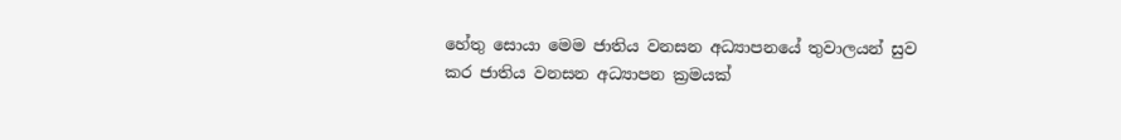හේතු සොයා මෙම ජාතිය වනසන අධ්‍යාපනයේ තුවාලයන් සුව කර ජාතිය වනසන අධ්‍යාපන ක්‍රමයක්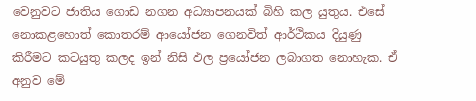වෙනුවට ජාතිය ගොඩ නගන අධ්‍යාපනයක් බිහි කල යුතුය. එසේ නොකළහොත් කොතරම් ආයෝජන ගෙනවිත් ආර්ථිකය දියුණු කිරීමට කටයුතු කලද ඉන් නිසි ඵල ප්‍රයෝජන ලබාගත නොහැක. ඒ අනුව මේ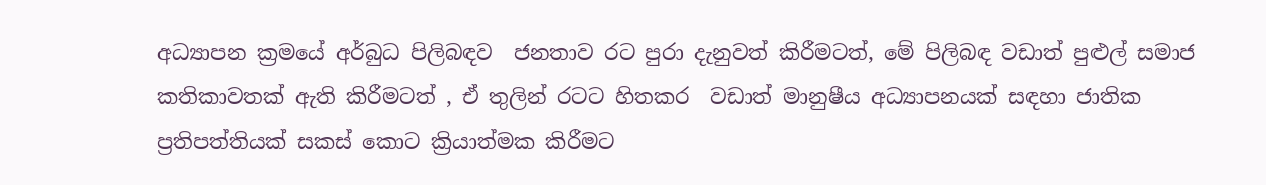අධ්‍යාපන ක්‍රමයේ අර්බුධ පිලිබඳව  ජනතාව රට පුරා දැනුවත් කිරීමටත්, මේ පිලිබඳ වඩාත් පුළුල් සමාජ කතිකාවතක් ඇති කිරීමටත් , ඒ තුලින් රටට හිතකර  වඩාත් මානුෂීය අධ්‍යාපනයක් සඳහා ජාතික ප්‍රතිපත්තියක් සකස් කොට ක්‍රියාත්මක කිරීමට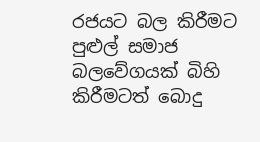රජයට බල කිරීමට පුළුල් සමාජ බලවේගයක් බිහි කිරීමටත් බොදු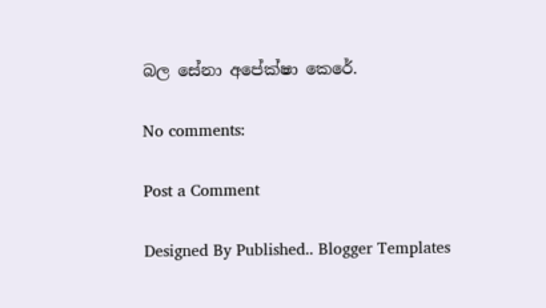බල සේනා අපේක්ෂා කෙරේ.

No comments:

Post a Comment

Designed By Published.. Blogger Templates